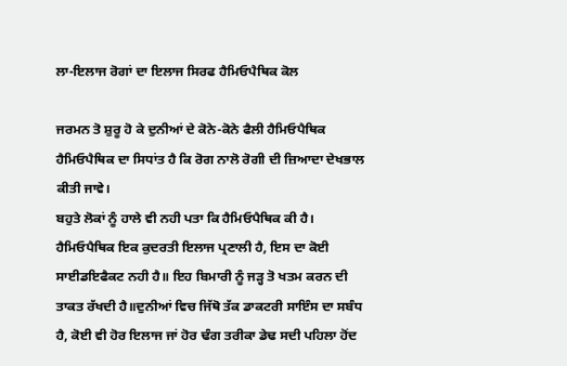ਲਾ-ਇਲਾਜ ਰੋਗਾਂ ਦਾ ਇਲਾਜ ਸਿਰਫ ਹੈਮਿਓਪੈਥਿਕ ਕੋਲ

ਜਰਮਨ ਤੋ ਸ਼ੁਰੂ ਹੋ ਕੇ ਦੁਨੀਆਂ ਦੇ ਕੋਨੇ-ਕੋਨੇ ਫੈਲੀ ਹੈਮਿਓਪੈਥਿਕ
ਹੈਮਿਓਪੈਥਿਕ ਦਾ ਸਿਧਾਂਤ ਹੈ ਕਿ ਰੋਗ ਨਾਲੋ ਰੋਗੀ ਦੀ ਜ਼ਿਆਦਾ ਦੇਖਭਾਲ ਕੀਤੀ ਜਾਵੇ।
ਬਹੁਤੇ ਲੋਕਾਂ ਨੂੰ ਹਾਲੇ ਵੀ ਨਹੀ ਪਤਾ ਕਿ ਹੈਮਿਓਪੈਥਿਕ ਕੀ ਹੈ।
ਹੈਮਿਓਪੈਥਿਕ ਇਕ ਕੁਦਰਤੀ ਇਲਾਜ ਪ੍ਰਣਾਲੀ ਹੈ, ਇਸ ਦਾ ਕੋਈ ਸਾਈਡਇਫੈਕਟ ਨਹੀ ਹੈ॥ ਇਹ ਬਿਮਾਰੀ ਨੂੰ ਜੜ੍ਹ ਤੋ ਖਤਮ ਕਰਨ ਦੀ ਤਾਕਤ ਰੱਖਦੀ ਹੈ॥ਦੁਨੀਆਂ ਵਿਚ ਜਿੱਥੋ ਤੱਕ ਡਾਕਟਰੀ ਸਾਇੰਸ ਦਾ ਸਬੰਧ ਹੈ, ਕੋਈ ਵੀ ਹੋਰ ਇਲਾਜ ਜਾਂ ਹੋਰ ਢੰਗ ਤਰੀਕਾ ਡੇਢ ਸਦੀ ਪਹਿਲਾ ਹੋਂਦ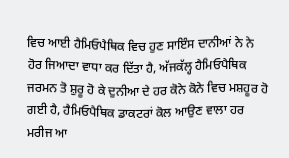ਵਿਚ ਆਈ ਹੈਮਿਓਪੈਥਿਕ ਵਿਚ ਹੁਣ ਸਾਇੰਸ ਦਾਨੀਆਂ ਨੇ ਨੇ ਹੋਰ ਜਿਆਦਾ ਵਾਧਾ ਕਰ ਦਿੱਤਾ ਹੈ, ਅੱਜਕੱਲ੍ਹ ਹੈਮਿਓਪੈਥਿਕ ਜਰਮਨ ਤੋ ਸ਼ੁਰੂ ਹੋ ਕੇ ਦੁਨੀਆ ਦੇ ਹਰ ਕੋਨੇ ਕੋਨੇ ਵਿਚ ਮਸ਼ਹੂਰ ਹੋ ਗਈ ਹੈ, ਹੈਮਿਓਪੈਥਿਕ ਡਾਕਟਰਾਂ ਕੋਲ ਆਉਣ ਵਾਲਾ ਹਰ ਮਰੀਜ ਆ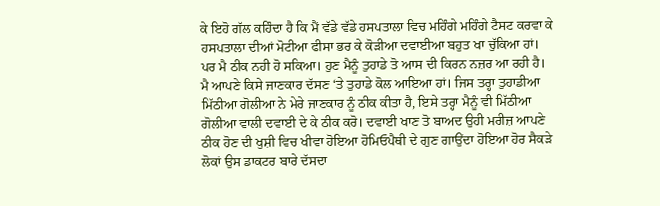ਕੇ ਇਹੋ ਗੱਲ ਕਹਿੰਦਾ ਹੈ ਕਿ ਮੈਂ ਵੱਡੇ ਵੱਡੇ ਹਸਪਤਾਲਾ ਵਿਚ ਮਹਿੰਗੇ ਮਹਿੰਗੇ ਟੈਸਟ ਕਰਵਾ ਕੇ ਹਸਪਤਾਲਾ ਦੀਆਂ ਮੋਟੀਆ ਫੀਸਾ ਭਰ ਕੇ ਕੋੜੀਆ ਦਵਾਈਆ ਬਹੁਤ ਖਾ ਚੁੱਕਿਆ ਹਾਂ। ਪਰ ਮੈ ਠੀਕ ਨਹੀ ਹੋ ਸਕਿਆ। ਹੁਣ ਮੈਨੂੰ ਤੁਹਾਡੇ ਤੋ ਆਸ ਦੀ ਕਿਰਨ ਨਜ਼ਰ ਆ ਰਹੀ ਹੈ। ਮੈ ਆਪਣੇ ਕਿਸੇ ਜਾਣਕਾਰ ਦੱਸਣ ‘ਤੇ ਤੁਹਾਡੇ ਕੋਲ ਆਇਆ ਹਾਂ। ਜਿਸ ਤਰ੍ਹਾ ਤੁਹਾਡੀਆ ਮਿੱਠੀਆ ਗੋਲੀਆ ਨੇ ਮੇਰੇ ਜਾਣਕਾਰ ਨੂੰ ਠੀਕ ਕੀਤਾ ਹੈ, ਇਸੇ ਤਰ੍ਹਾ ਮੈਨੂੰ ਵੀ ਮਿੱਠੀਆ ਗੋਲੀਆ ਵਾਲੀ ਦਵਾਈ ਦੇ ਕੇ ਠੀਕ ਕਰੋ। ਦਵਾਈ ਖਾਣ ਤੋ ਬਾਅਦ ਉਹੀ ਮਰੀਜ਼ ਆਪਣੇ ਠੀਕ ਹੋਣ ਦੀ ਖੁਸ਼ੀ ਵਿਚ ਖੀਵਾ ਹੋਇਆ ਹੋਮਿਓਪੈਥੀ ਦੇ ਗੁਣ ਗਾਉਂਦਾ ਹੋਇਆ ਹੋਰ ਸੈਕੜੇ ਲੋਕਾਂ ਉਸ ਡਾਕਟਰ ਬਾਰੇ ਦੱਸਦਾ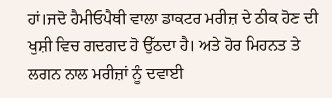ਹਾਂ।ਜਦੋ ਹੈਮੀਓਪੈਥੀ ਵਾਲਾ ਡਾਕਟਰ ਮਰੀਜ਼ ਦੇ ਠੀਕ ਹੋਣ ਦੀ ਖੁਸ਼ੀ ਵਿਚ ਗਦਗਦ ਹੋ ਉੱਠਦਾ ਹੈ। ਅਤੇ ਹੋਰ ਮਿਹਨਤ ਤੇ ਲਗਨ ਨਾਲ ਮਰੀਜ਼ਾਂ ਨੂੰ ਦਵਾਈ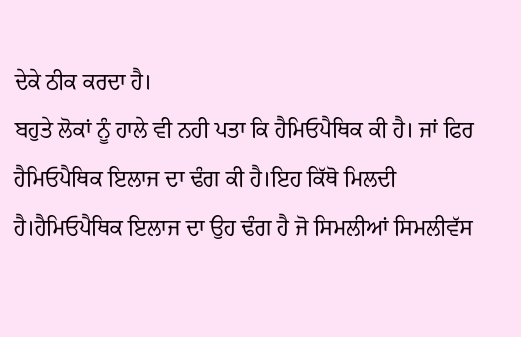ਦੇਕੇ ਠੀਕ ਕਰਦਾ ਹੈ।
ਬਹੁਤੇ ਲੋਕਾਂ ਨੂੰ ਹਾਲੇ ਵੀ ਨਹੀ ਪਤਾ ਕਿ ਹੈਮਿਓਪੈਥਿਕ ਕੀ ਹੈ। ਜਾਂ ਫਿਰ ਹੈਮਿਓਪੈਥਿਕ ਇਲਾਜ ਦਾ ਢੰਗ ਕੀ ਹੈ।ਇਹ ਕਿੱਥੋ ਮਿਲਦੀ ਹੈ।ਹੈਮਿਓਪੈਥਿਕ ਇਲਾਜ ਦਾ ਉਹ ਢੰਗ ਹੈ ਜੋ ਸਿਮਲੀਆਂ ਸਿਮਲੀਵੱਸ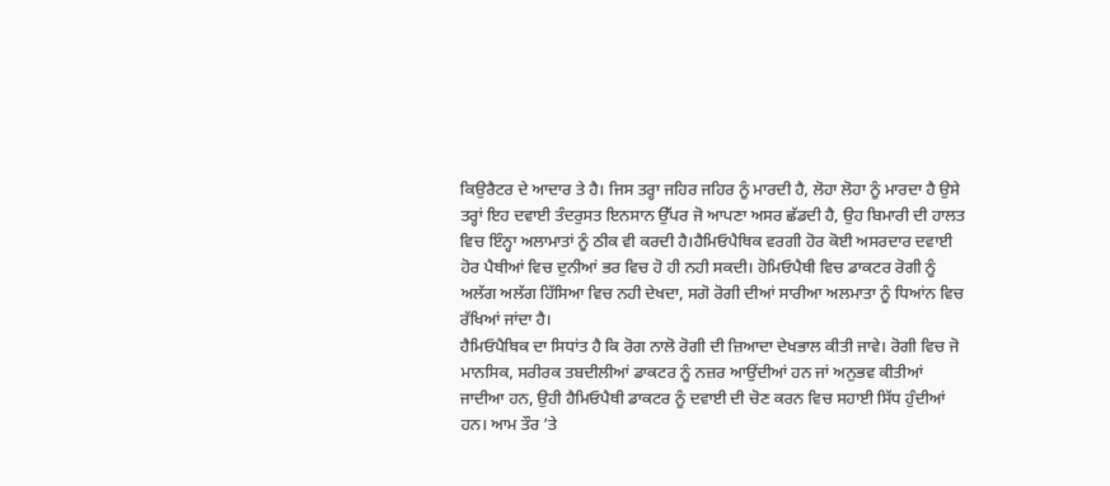ਕਿਉਰੈਟਰ ਦੇ ਆਦਾਰ ਤੇ ਹੈ। ਜਿਸ ਤਰ੍ਹਾ ਜਹਿਰ ਜਹਿਰ ਨੂੰ ਮਾਰਦੀ ਹੈ, ਲੋਹਾ ਲੋਹਾ ਨੂੰ ਮਾਰਦਾ ਹੈ ਉਸੇ ਤਰ੍ਹਾਂ ਇਹ ਦਵਾਈ ਤੰਦਰੁਸਤ ਇਨਸਾਨ ਉੱਪਰ ਜੋ ਆਪਣਾ ਅਸਰ ਛੱਡਦੀ ਹੈ, ਉਹ ਬਿਮਾਰੀ ਦੀ ਹਾਲਤ ਵਿਚ ਇੰਨ੍ਹਾ ਅਲਾਮਾਤਾਂ ਨੂੰ ਠੀਕ ਵੀ ਕਰਦੀ ਹੈ।ਹੈਮਿਓਪੈਥਿਕ ਵਰਗੀ ਹੋਰ ਕੋਈ ਅਸਰਦਾਰ ਦਵਾਈ ਹੋਰ ਪੈਥੀਆਂ ਵਿਚ ਦੁਨੀਆਂ ਭਰ ਵਿਚ ਹੋ ਹੀ ਨਹੀ ਸਕਦੀ। ਹੋਮਿਓਪੈਥੀ ਵਿਚ ਡਾਕਟਰ ਰੋਗੀ ਨੂੰ ਅਲੱਗ ਅਲੱਗ ਹਿੱਸਿਆ ਵਿਚ ਨਹੀ ਦੇਖਦਾ, ਸਗੋ ਰੋਗੀ ਦੀਆਂ ਸਾਰੀਆ ਅਲਮਾਤਾ ਨੂੰ ਧਿਆਂਨ ਵਿਚ ਰੱਖਿਆਂ ਜਾਂਦਾ ਹੈ।
ਹੈਮਿਓਪੈਥਿਕ ਦਾ ਸਿਧਾਂਤ ਹੈ ਕਿ ਰੋਗ ਨਾਲੋ ਰੋਗੀ ਦੀ ਜ਼ਿਆਦਾ ਦੇਖਭਾਲ ਕੀਤੀ ਜਾਵੇ। ਰੋਗੀ ਵਿਚ ਜੋ ਮਾਨਸਿਕ, ਸਰੀਰਕ ਤਬਦੀਲੀਆਂ ਡਾਕਟਰ ਨੂੰ ਨਜ਼ਰ ਆਉਂਦੀਆਂ ਹਨ ਜਾਂ ਅਨੁਭਵ ਕੀਤੀਆਂ ਜਾਦੀਆ ਹਨ, ਉਹੀ ਹੈਮਿਓਪੈਥੀ ਡਾਕਟਰ ਨੂੰ ਦਵਾਈ ਦੀ ਚੋਣ ਕਰਨ ਵਿਚ ਸਹਾਈ ਸਿੱਧ ਹੁੰਦੀਆਂ ਹਨ। ਆਮ ਤੌਰ ‘ਤੇ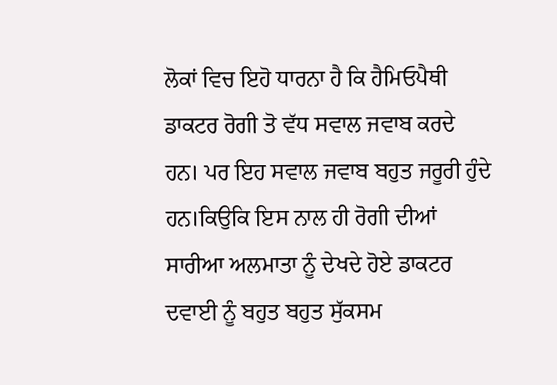ਲੋਕਾਂ ਵਿਚ ਇਹੋ ਧਾਰਨਾ ਹੈ ਕਿ ਹੈਮਿਓਪੈਥੀ ਡਾਕਟਰ ਰੋਗੀ ਤੋ ਵੱਧ ਸਵਾਲ ਜਵਾਬ ਕਰਦੇ ਹਨ। ਪਰ ਇਹ ਸਵਾਲ ਜਵਾਬ ਬਹੁਤ ਜਰੂਰੀ ਹੁੰਦੇ ਹਨ।ਕਿਉਕਿ ਇਸ ਨਾਲ ਹੀ ਰੋਗੀ ਦੀਆਂ ਸਾਰੀਆ ਅਲਮਾਤਾ ਨੂੰ ਦੇਖਦੇ ਹੋਏ ਡਾਕਟਰ ਦਵਾਈ ਨੂੰ ਬਹੁਤ ਬਹੁਤ ਸੁੱਕਸਮ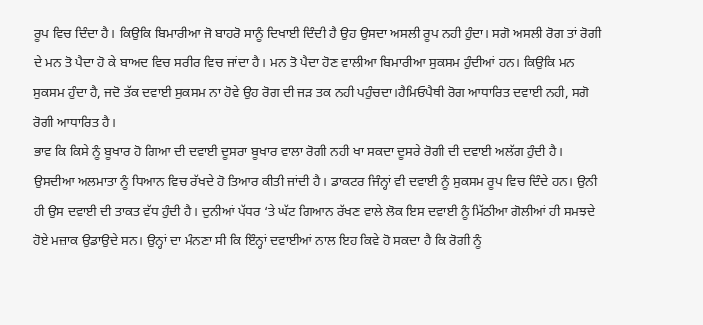ਰੂਪ ਵਿਚ ਦਿੰਦਾ ਹੈ। ਕਿਉਕਿ ਬਿਮਾਰੀਆ ਜੋ ਬਾਹਰੋ ਸਾਨੂੰ ਦਿਖਾਈ ਦਿੰਦੀ ਹੈ ਉਹ ਉਸਦਾ ਅਸਲੀ ਰੂਪ ਨਹੀ ਹੁੰਦਾ। ਸਗੋ ਅਸਲੀ ਰੋਗ ਤਾਂ ਰੋਗੀ ਦੇ ਮਨ ਤੋ ਪੈਦਾ ਹੋ ਕੇ ਬਾਅਦ ਵਿਚ ਸਰੀਰ ਵਿਚ ਜਾਂਦਾ ਹੈ। ਮਨ ਤੋ ਪੈਦਾ ਹੋਣ ਵਾਲੀਆ ਬਿਮਾਰੀਆ ਸੁਕਸਮ ਹੁੰਦੀਆਂ ਹਨ। ਕਿਉਕਿ ਮਨ ਸੁਕਸਮ ਹੁੰਦਾ ਹੈ, ਜਦੋ ਤੱਕ ਦਵਾਈ ਸੁਕਸਮ ਨਾ ਹੋਵੇ ਉਹ ਰੋਗ ਦੀ ਜੜ ਤਕ ਨਹੀ ਪਹੁੰਚਦਾ।ਹੈਮਿਓਪੈਥੀ ਰੋਗ ਆਧਾਰਿਤ ਦਵਾਈ ਨਹੀ, ਸਗੋ ਰੋਗੀ ਆਧਾਰਿਤ ਹੈ।
ਭਾਵ ਕਿ ਕਿਸੇ ਨੂੰ ਬੂਖਾਰ ਹੋ ਗਿਆ ਦੀ ਦਵਾਈ ਦੂਸਰਾ ਬੂਖਾਰ ਵਾਲਾ ਰੋਗੀ ਨਹੀ ਖਾ ਸਕਦਾ ਦੂਸਰੇ ਰੋਗੀ ਦੀ ਦਵਾਈ ਅਲੱਗ ਹੁੰਦੀ ਹੈ। ਉਸਦੀਆ ਅਲਮਾਤਾ ਨੂੰ ਧਿਆਨ ਵਿਚ ਰੱਖਦੇ ਹੋ ਤਿਆਰ ਕੀਤੀ ਜਾਂਦੀ ਹੈ। ਡਾਕਟਰ ਜਿੰਨ੍ਹਾਂ ਵੀ ਦਵਾਈ ਨੂੰ ਸੁਕਸਮ ਰੂਪ ਵਿਚ ਦਿੰਦੇ ਹਨ। ਉਨੀ ਹੀ ਉਸ ਦਵਾਈ ਦੀ ਤਾਕਤ ਵੱਧ ਹੁੰਦੀ ਹੈ। ਦੁਨੀਆਂ ਪੱਧਰ ‘ਤੇ ਘੱਟ ਗਿਆਨ ਰੱਖਣ ਵਾਲੇ ਲੋਕ ਇਸ ਦਵਾਈ ਨੂੰ ਮਿੱਠੀਆ ਗੋਲੀਆਂ ਹੀ ਸਮਝਦੇ ਹੋਏ ਮਜ਼ਾਕ ਉਡਾਉਦੇ ਸਨ। ਉਨ੍ਹਾਂ ਦਾ ਮੰਨਣਾ ਸੀ ਕਿ ਇੰਨ੍ਹਾਂ ਦਵਾਈਆਂ ਨਾਲ ਇਹ ਕਿਵੇ ਹੋ ਸਕਦਾ ਹੈ ਕਿ ਰੋਗੀ ਨੂੰ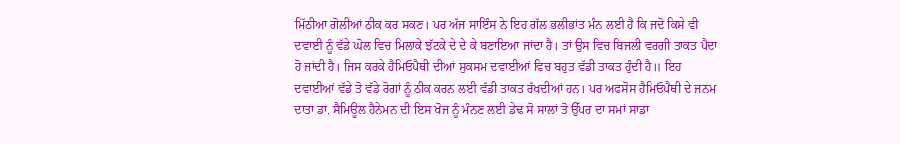ਮਿੱਠੀਆ ਗੋਲੀਆਂ ਠੀਕ ਕਰ ਸਕਣ। ਪਰ ਅੱਜ ਸਾਇੰਸ ਨੇ ਇਹ ਗੱਲ ਭਲੀਭਾਂਤ ਮੰਨ ਲਈ ਹੈ ਕਿ ਜਦੋ ਕਿਸੇ ਵੀ ਦਵਾਈ ਨੂੰ ਵੱਡੇ ਘੋਲ ਵਿਚ ਮਿਲਾਕੇ ਝੱਟਕੇ ਦੇ ਦੇ ਕੇ ਬਣਾਇਆ ਜਾਂਦਾ ਹੈ। ਤਾਂ ਉਸ ਵਿਚ ਬਿਜਲੀ ਵਰਗੀ ਤਾਕਤ ਪੈਦਾ ਹੋ ਜਾਂਦੀ ਹੈ। ਜਿਸ ਕਰਕੇ ਹੈਮਿਓਪੈਥੀ ਦੀਆਂ ਸੁਕਸਮ ਦਵਾਈਆਂ ਵਿਚ ਬਹੁਤ ਵੱਡੀ ਤਾਕਤ ਹੁੰਦੀ ਹੈ॥ ਇਹ ਦਵਾਈਆਂ ਵੱਡੇ ਤੋ ਵੱਡੇ ਰੋਗਾਂ ਨੂੰ ਠੀਕ ਕਰਨ ਲਈ ਵੱਡੀ ਤਾਕਤ ਰੱਖਦੀਆਂ ਹਨ। ਪਰ ਅਫਸੋਸ ਹੈਮਿਓਪੈਥੀ ਦੇ ਜਨਮ ਦਾਤਾ ਡਾ. ਸੈਮਿਊਲ ਹੈਨੇਮਨ ਦੀ ਇਸ ਖੋਜ ਨੂੰ ਮੰਨਣ ਲਈ ਡੇਢ ਸੋ ਸਾਲਾਂ ਤੋ ਉੱਪਰ ਦਾ ਸਮਾਂ ਸਾਡਾ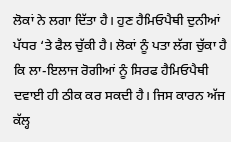ਲੋਕਾਂ ਨੇ ਲਗਾ ਦਿੱਤਾ ਹੈ। ਹੁਣ ਹੈਮਿਓਪੈਥੀ ਦੁਨੀਆਂ ਪੱਧਰ ‘ਤੇ ਫੈਲ ਚੁੱਕੀ ਹੈ। ਲੋਕਾਂ ਨੂੰ ਪਤਾ ਲੱਗ ਚੁੱਕਾ ਹੈ ਕਿ ਲਾ-ਇਲਾਜ ਰੋਗੀਆਂ ਨੂੰ ਸਿਰਫ ਹੈਮਿਓਪੈਥੀ ਦਵਾਈ ਹੀ ਠੀਕ ਕਰ ਸਕਦੀ ਹੈ। ਜਿਸ ਕਾਰਨ ਅੱਜ ਕੱਲ੍ਹ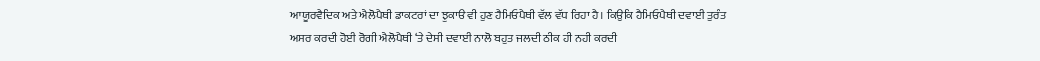ਆਯੂਰਵੈਦਿਕ ਅਤੇ ਐਲੋਪੈਥੀ ਡਾਕਟਰਾਂ ਦਾ ਝੁਕਾੳ ਵੀ ਹੁਣ ਹੈਮਿਓਪੈਥੀ ਵੱਲ ਵੱਧ ਰਿਹਾ ਹੈ। ਕਿਉਕਿ ਹੈਮਿਓਪੈਥੀ ਦਵਾਈ ਤੁਰੰਤ ਅਸਰ ਕਰਦੀ ਹੋਈ ਰੋਗੀ ਐਲੋਪੈਥੀ ‘ਤੇ ਦੇਸੀ ਦਵਾਈ ਨਾਲੋ ਬਹੁਤ ਜਲਦੀ ਠੀਕ ਹੀ ਨਹੀ ਕਰਦੀ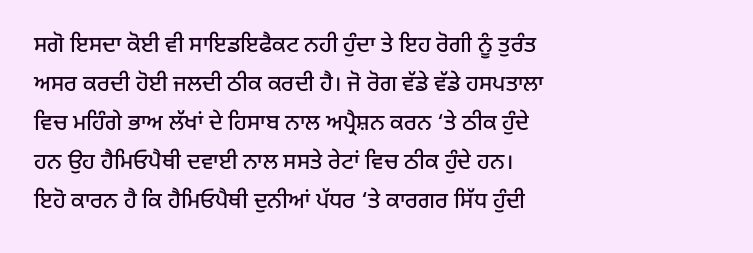ਸਗੋ ਇਸਦਾ ਕੋਈ ਵੀ ਸਾਇਡਇਫੈਕਟ ਨਹੀ ਹੁੰਦਾ ਤੇ ਇਹ ਰੋਗੀ ਨੂੰ ਤੁਰੰਤ ਅਸਰ ਕਰਦੀ ਹੋਈ ਜਲਦੀ ਠੀਕ ਕਰਦੀ ਹੈ। ਜੋ ਰੋਗ ਵੱਡੇ ਵੱਡੇ ਹਸਪਤਾਲਾ ਵਿਚ ਮਹਿੰਗੇ ਭਾਅ ਲੱਖਾਂ ਦੇ ਹਿਸਾਬ ਨਾਲ ਅਪ੍ਰੈਸ਼ਨ ਕਰਨ ‘ਤੇ ਠੀਕ ਹੁੰਦੇ ਹਨ ਉਹ ਹੈਮਿਓਪੈਥੀ ਦਵਾਈ ਨਾਲ ਸਸਤੇ ਰੇਟਾਂ ਵਿਚ ਠੀਕ ਹੁੰਦੇ ਹਨ। ਇਹੋ ਕਾਰਨ ਹੈ ਕਿ ਹੈਮਿਓਪੈਥੀ ਦੁਨੀਆਂ ਪੱਧਰ ‘ਤੇ ਕਾਰਗਰ ਸਿੱਧ ਹੁੰਦੀ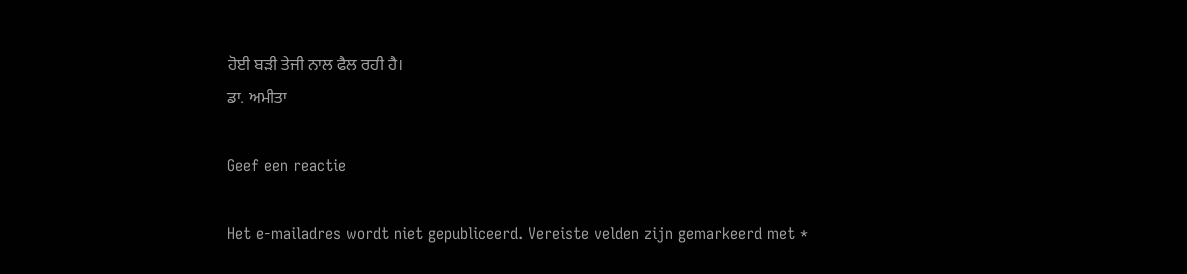ਹੋਈ ਬੜੀ ਤੇਜੀ ਨਾਲ ਫੈਲ ਰਹੀ ਹੈ।
ਡਾ. ਅਮੀਤਾ

Geef een reactie

Het e-mailadres wordt niet gepubliceerd. Vereiste velden zijn gemarkeerd met *